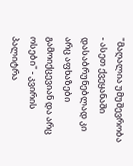"მაღალია უმუშევრობა - ასეთ ქვეყანაში დასაბრუნებლად კი არც აფხაზები გამოიქცევიან და არც ოსები" - კვირის პალიტრა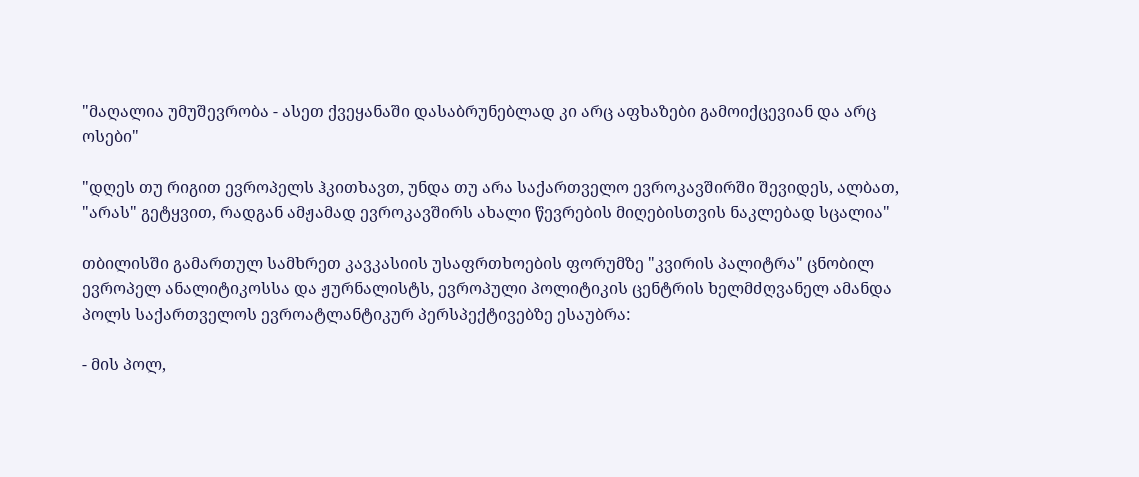"მაღალია უმუშევრობა - ასეთ ქვეყანაში დასაბრუნებლად კი არც აფხაზები გამოიქცევიან და არც ოსები"

"დღეს თუ რიგით ევროპელს ჰკითხავთ, უნდა თუ არა საქართველო ევროკავშირში შევიდეს, ალბათ, "არას" გეტყვით, რადგან ამჟამად ევროკავშირს ახალი წევრების მიღებისთვის ნაკლებად სცალია"

თბილისში გამართულ სამხრეთ კავკასიის უსაფრთხოების ფორუმზე "კვირის პალიტრა" ცნობილ ევროპელ ანალიტიკოსსა და ჟურნალისტს, ევროპული პოლიტიკის ცენტრის ხელმძღვანელ ამანდა პოლს საქართველოს ევროატლანტიკურ პერსპექტივებზე ესაუბრა:

- მის პოლ,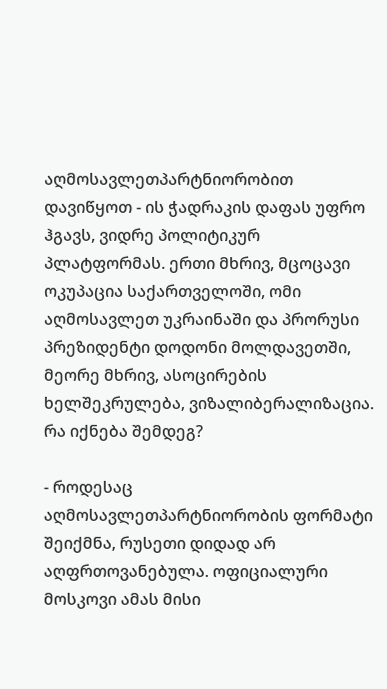აღმოსავლეთპარტნიორობით დავიწყოთ - ის ჭადრაკის დაფას უფრო ჰგავს, ვიდრე პოლიტიკურ პლატფორმას. ერთი მხრივ, მცოცავი ოკუპაცია საქართველოში, ომი აღმოსავლეთ უკრაინაში და პრორუსი პრეზიდენტი დოდონი მოლდავეთში, მეორე მხრივ, ასოცირების ხელშეკრულება, ვიზალიბერალიზაცია. რა იქნება შემდეგ?

- როდესაც აღმოსავლეთპარტნიორობის ფორმატი შეიქმნა, რუსეთი დიდად არ აღფრთოვანებულა. ოფიციალური მოსკოვი ამას მისი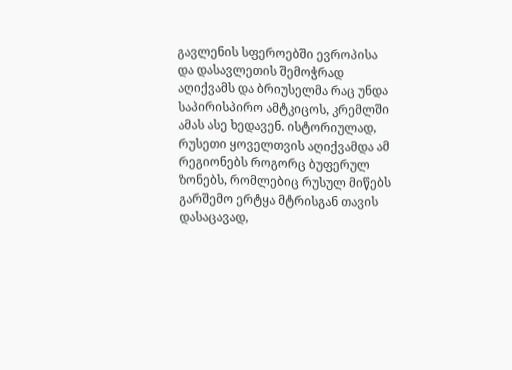გავლენის სფეროებში ევროპისა და დასავლეთის შემოჭრად აღიქვამს და ბრიუსელმა რაც უნდა საპირისპირო ამტკიცოს, კრემლში ამას ასე ხედავენ. ისტორიულად, რუსეთი ყოველთვის აღიქვამდა ამ რეგიონებს როგორც ბუფერულ ზონებს, რომლებიც რუსულ მიწებს გარშემო ერტყა მტრისგან თავის დასაცავად,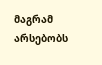მაგრამ არსებობს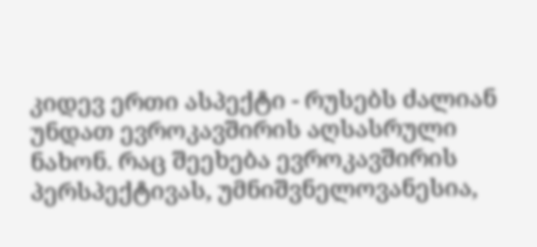კიდევ ერთი ასპექტი - რუსებს ძალიან უნდათ ევროკავშირის აღსასრული ნახონ. რაც შეეხება ევროკავშირის პერსპექტივას, უმნიშვნელოვანესია,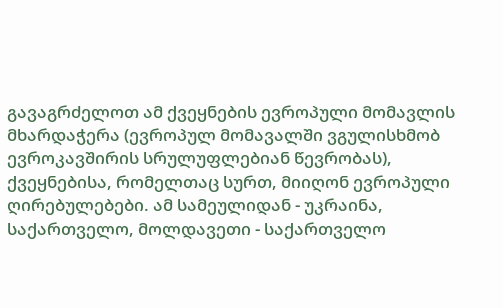გავაგრძელოთ ამ ქვეყნების ევროპული მომავლის მხარდაჭერა (ევროპულ მომავალში ვგულისხმობ ევროკავშირის სრულუფლებიან წევრობას), ქვეყნებისა, რომელთაც სურთ, მიიღონ ევროპული ღირებულებები. ამ სამეულიდან - უკრაინა, საქართველო, მოლდავეთი - საქართველო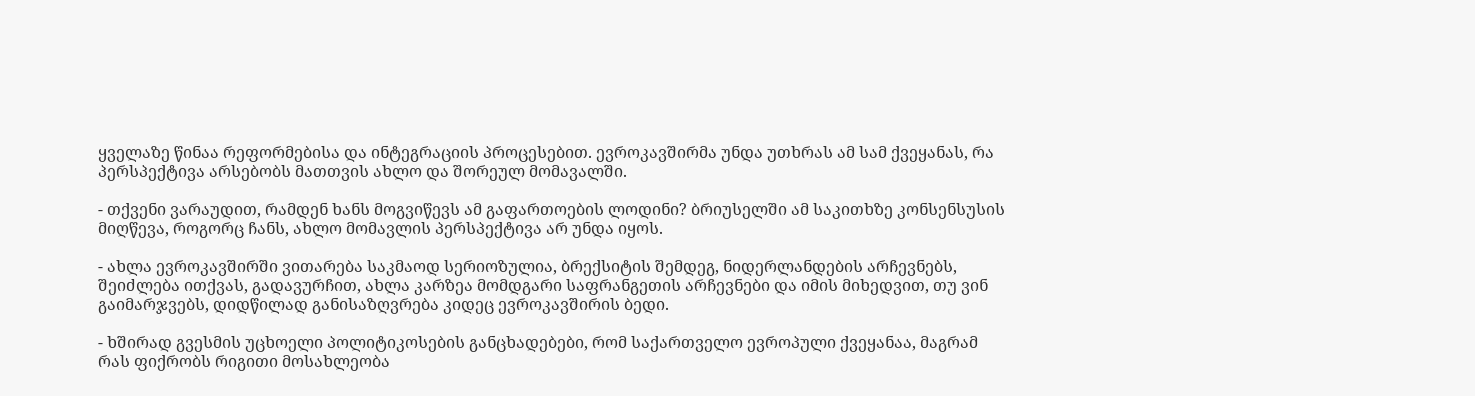ყველაზე წინაა რეფორმებისა და ინტეგრაციის პროცესებით. ევროკავშირმა უნდა უთხრას ამ სამ ქვეყანას, რა პერსპექტივა არსებობს მათთვის ახლო და შორეულ მომავალში.

- თქვენი ვარაუდით, რამდენ ხანს მოგვიწევს ამ გაფართოების ლოდინი? ბრიუსელში ამ საკითხზე კონსენსუსის მიღწევა, როგორც ჩანს, ახლო მომავლის პერსპექტივა არ უნდა იყოს.

- ახლა ევროკავშირში ვითარება საკმაოდ სერიოზულია, ბრექსიტის შემდეგ, ნიდერლანდების არჩევნებს, შეიძლება ითქვას, გადავურჩით, ახლა კარზეა მომდგარი საფრანგეთის არჩევნები და იმის მიხედვით, თუ ვინ გაიმარჯვებს, დიდწილად განისაზღვრება კიდეც ევროკავშირის ბედი.

- ხშირად გვესმის უცხოელი პოლიტიკოსების განცხადებები, რომ საქართველო ევროპული ქვეყანაა, მაგრამ რას ფიქრობს რიგითი მოსახლეობა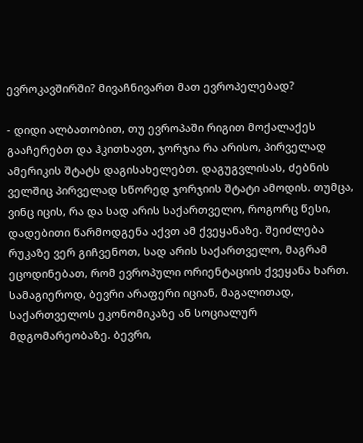ევროკავშირში? მივაჩნივართ მათ ევროპელებად?

- დიდი ალბათობით, თუ ევროპაში რიგით მოქალაქეს გააჩერებთ და ჰკითხავთ, ჯორჯია რა არისო, პირველად ამერიკის შტატს დაგისახელებთ. დაგუგვლისას, ძებნის ველშიც პირველად სწორედ ჯორჯიის შტატი ამოდის. თუმცა, ვინც იცის, რა და სად არის საქართველო, როგორც წესი, დადებითი წარმოდგენა აქვთ ამ ქვეყანაზე. შეიძლება რუკაზე ვერ გიჩვენოთ, სად არის საქართველო, მაგრამ ეცოდინებათ, რომ ევროპული ორიენტაციის ქვეყანა ხართ. სამაგიეროდ, ბევრი არაფერი იციან, მაგალითად, საქართველოს ეკონომიკაზე ან სოციალურ მდგომარეობაზე. ბევრი,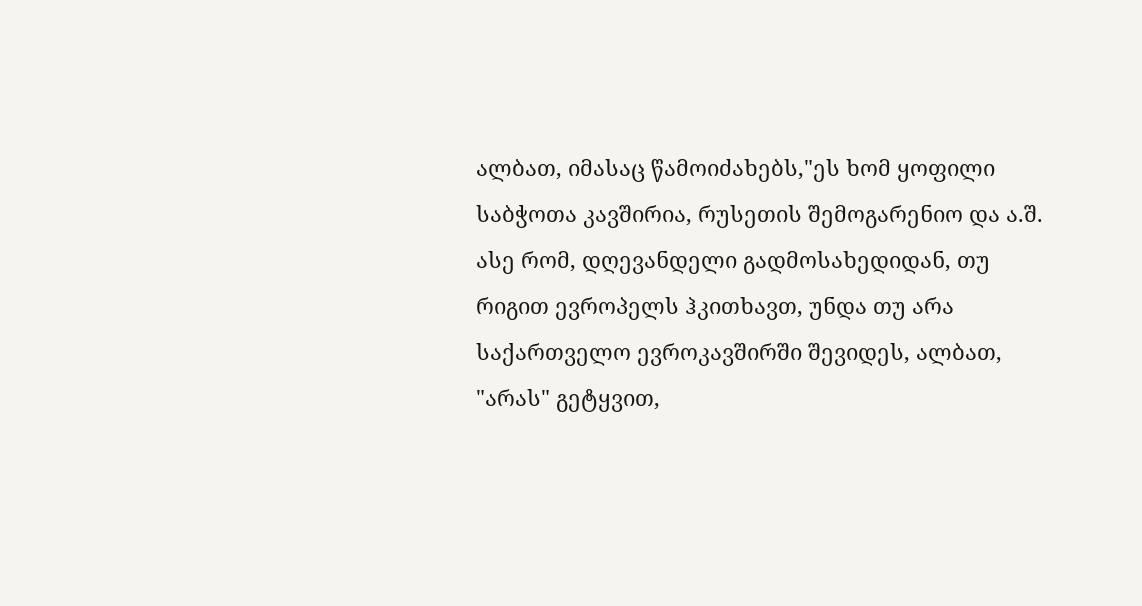ალბათ, იმასაც წამოიძახებს,"ეს ხომ ყოფილი საბჭოთა კავშირია, რუსეთის შემოგარენიო და ა.შ. ასე რომ, დღევანდელი გადმოსახედიდან, თუ რიგით ევროპელს ჰკითხავთ, უნდა თუ არა საქართველო ევროკავშირში შევიდეს, ალბათ, "არას" გეტყვით,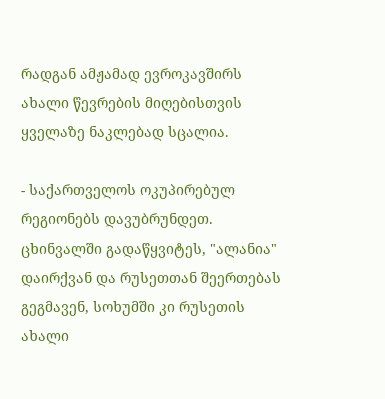რადგან ამჟამად ევროკავშირს ახალი წევრების მიღებისთვის ყველაზე ნაკლებად სცალია.

- საქართველოს ოკუპირებულ რეგიონებს დავუბრუნდეთ. ცხინვალში გადაწყვიტეს, "ალანია" დაირქვან და რუსეთთან შეერთებას გეგმავენ, სოხუმში კი რუსეთის ახალი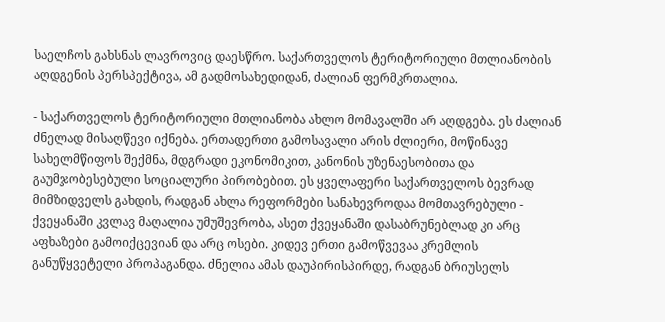საელჩოს გახსნას ლავროვიც დაესწრო. საქართველოს ტერიტორიული მთლიანობის აღდგენის პერსპექტივა, ამ გადმოსახედიდან, ძალიან ფერმკრთალია.

- საქართველოს ტერიტორიული მთლიანობა ახლო მომავალში არ აღდგება. ეს ძალიან ძნელად მისაღწევი იქნება. ერთადერთი გამოსავალი არის ძლიერი, მოწინავე სახელმწიფოს შექმნა, მდგრადი ეკონომიკით, კანონის უზენაესობითა და გაუმჯობესებული სოციალური პირობებით. ეს ყველაფერი საქართველოს ბევრად მიმზიდველს გახდის, რადგან ახლა რეფორმები სანახევროდაა მომთავრებული - ქვეყანაში კვლავ მაღალია უმუშევრობა, ასეთ ქვეყანაში დასაბრუნებლად კი არც აფხაზები გამოიქცევიან და არც ოსები. კიდევ ერთი გამოწვევაა კრემლის განუწყვეტელი პროპაგანდა. ძნელია ამას დაუპირისპირდე, რადგან ბრიუსელს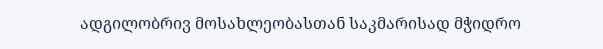ადგილობრივ მოსახლეობასთან საკმარისად მჭიდრო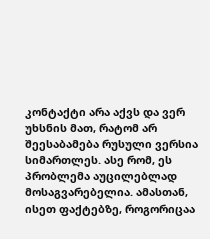კონტაქტი არა აქვს და ვერ უხსნის მათ, რატომ არ შეესაბამება რუსული ვერსია სიმართლეს. ასე რომ, ეს პრობლემა აუცილებლად მოსაგვარებელია. ამასთან, ისეთ ფაქტებზე, როგორიცაა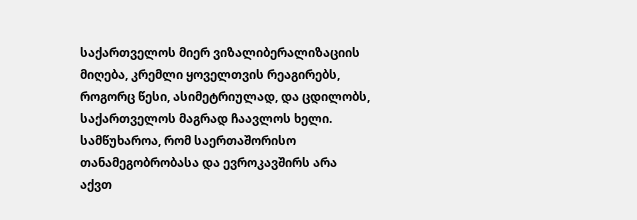საქართველოს მიერ ვიზალიბერალიზაციის მიღება, კრემლი ყოველთვის რეაგირებს, როგორც წესი, ასიმეტრიულად, და ცდილობს, საქართველოს მაგრად ჩაავლოს ხელი. სამწუხაროა, რომ საერთაშორისო თანამეგობრობასა და ევროკავშირს არა აქვთ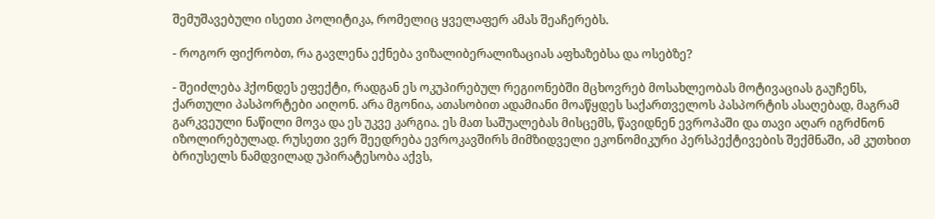შემუშავებული ისეთი პოლიტიკა, რომელიც ყველაფერ ამას შეაჩერებს.

- როგორ ფიქრობთ, რა გავლენა ექნება ვიზალიბერალიზაციას აფხაზებსა და ოსებზე?

- შეიძლება ჰქონდეს ეფექტი, რადგან ეს ოკუპირებულ რეგიონებში მცხოვრებ მოსახლეობას მოტივაციას გაუჩენს, ქართული პასპორტები აიღონ. არა მგონია, ათასობით ადამიანი მოაწყდეს საქართველოს პასპორტის ასაღებად, მაგრამ გარკვეული ნაწილი მოვა და ეს უკვე კარგია. ეს მათ საშუალებას მისცემს, წავიდნენ ევროპაში და თავი აღარ იგრძნონ იზოლირებულად. რუსეთი ვერ შეედრება ევროკავშირს მიმზიდველი ეკონომიკური პერსპექტივების შექმნაში, ამ კუთხით ბრიუსელს ნამდვილად უპირატესობა აქვს,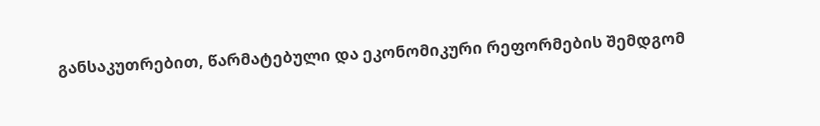განსაკუთრებით, წარმატებული და ეკონომიკური რეფორმების შემდგომ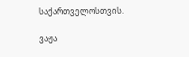საქართველოსთვის.

ვაჟა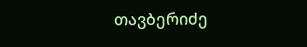თავბერიძე